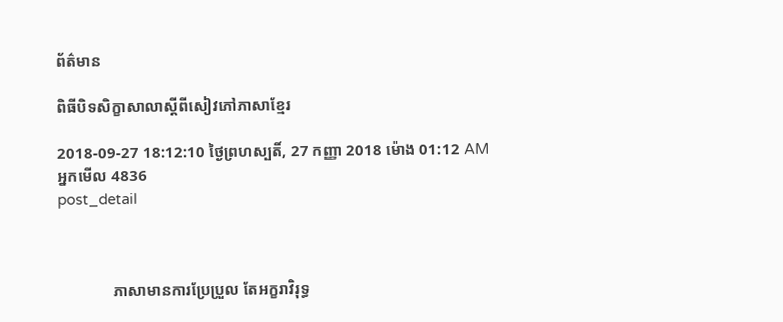ព័ត៌មាន

ពិធីបិទសិក្ខាសាលាស្តីពីសៀវភៅភាសាខ្មែរ

2018-09-27 18:12:10 ថ្ងៃព្រហស្បតិ៍, 27 កញ្ញា 2018 ម៉ោង 01:12 AM
អ្នកមើល 4836
post_detail



              ភាសាមានការប្រែប្រួល តែអក្ខរាវិរុទ្ធ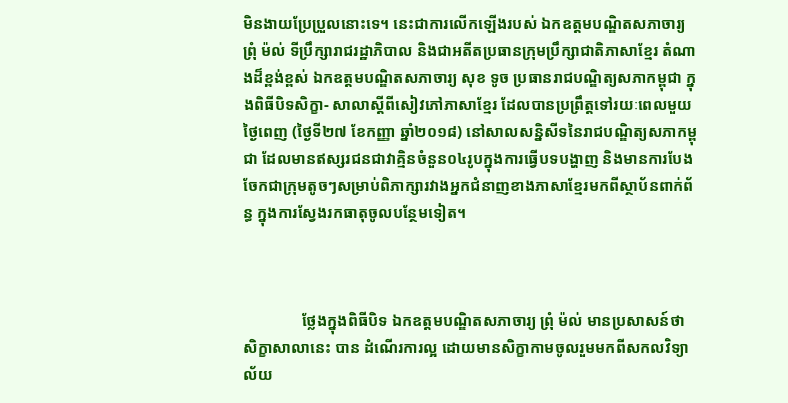មិនងាយប្រែប្រួលនោះទេ។ នេះជាការលើកឡើងរបស់ ឯកឧត្តមបណ្ឌិតសភាចារ្យ ព្រុំ ម៉ល់ ទីប្រឹក្សារាជរដ្ឋាភិបាល និងជាអតីតប្រធានក្រុមប្រឹក្សាជាតិភាសាខ្មែរ តំណាងដ៏ខ្ពង់ខ្ពស់ ឯកឧត្តមបណ្ឌិតសភាចារ្យ សុខ ទូច ប្រធានរាជបណ្ឌិត្យសភាកម្ពុជា ក្នុងពិធីបិទសិក្ខា- សាលាស្តីពីសៀវភៅភាសាខ្មែរ ដែលបានប្រព្រឹត្តទៅរយៈពេលមួយថ្ងៃពេញ (ថ្ងៃទី២៧ ខែកញ្ញា ឆ្នាំ២០១៨) នៅសាលសន្និសីទនៃរាជបណ្ឌិត្យសភាកម្ពុជា ដែលមានឥស្សរជនជាវាគ្មិនចំនួន០៤រូបក្នុងការធ្វើបទបង្ហាញ និងមានការបែងចែកជាក្រុមតូចៗសម្រាប់ពិភាក្សារវាងអ្នកជំនាញខាងភាសាខ្មែរមកពីស្ថាប័នពាក់ព័ន្ធ ក្នុងការស្វែងរកធាតុចូលបន្ថែមទៀត។



               ថ្លែងក្នុងពិធីបិទ ឯកឧត្តមបណ្ឌិតសភាចារ្យ ព្រុំ ម៉ល់ មានប្រសាសន៍ថា សិក្ខាសាលានេះ បាន ដំណើរការល្អ ដោយមានសិក្ខាកាមចូលរួមមកពីសកលវិទ្យាល័យ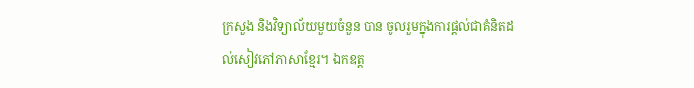ក្រសួង និងវិទ្យាល័យមួយចំនួន បាន ចូលរួមក្នុងការផ្ដល់ជាគំនិតដល់សៀវភៅភាសាខ្មែរ។ ឯកឧត្ត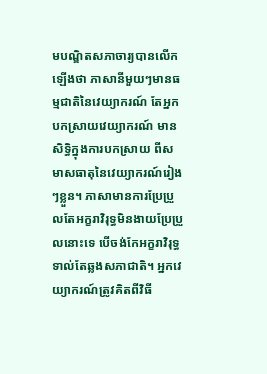មបណ្ឌិតសភាចារ្យបានលើកឡើងថា ភាសានីមួយៗមានធម្មជាតិនៃវេយ្យាករណ៍ តែអ្នកបកស្រាយវេយ្យាករណ៍ មានសិទ្ធិក្នុងការបកស្រាយ ពីសមាសធាតុនៃវេយ្យាករណ៍រៀងៗខ្លួន។ ភាសាមានការប្រែប្រួលតែអក្ខរាវិរុទ្ធមិនងាយប្រែប្រួលនោះទេ បើចង់កែអក្ខរាវិរុទ្ធទាល់តែឆ្លងសភាជាតិ។ អ្នកវេយ្យាករណ៍ត្រូវគិតពីវិធី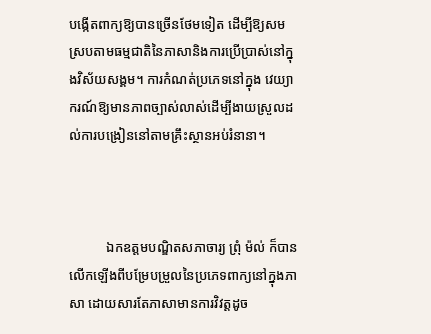បង្កើតពាក្យឱ្យបានច្រើនថែមទៀត ដើម្បីឱ្យសមស្របតាមធម្មជាតិនៃភាសានិងការប្រើប្រាស់នៅក្នុងវិស័យសង្គម។ ការកំណត់ប្រភេទនៅក្នុង វេយ្យាករណ៍ឱ្យមានភាពច្បាស់លាស់ដើម្បីងាយស្រួលដល់ការបង្រៀននៅតាមគ្រឹះស្ថានអប់រំនានា។



           ឯកឧត្តមបណ្ឌិតសភាចារ្យ ព្រុំ ម៉ល់ ក៏បានលើកឡើងពីបម្រែបម្រួលនៃប្រភេទពាក្យនៅក្នុងភាសា ដោយសារតែភាសាមានការវិវត្តដូច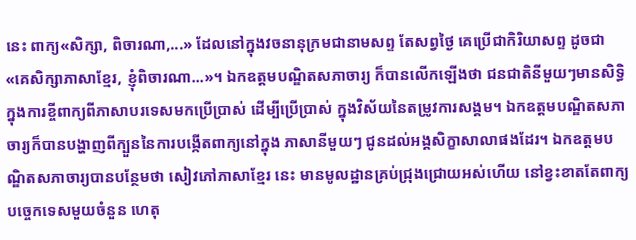នេះ ពាក្យ«សិក្សា, ពិចារណា,...» ដែលនៅក្នុងវចនានុក្រមជានាមសព្ទ តែសព្វថ្ងៃ គេប្រើជាកិរិយាសព្ទ ដូចជា «គេសិក្សាភាសាខ្មែរ, ខ្ញុំពិចារណា...»។ ឯកឧត្តមបណ្ឌិតសភាចារ្យ ក៏បានលើកឡើងថា ជនជាតិនីមួយៗមានសិទ្ធិក្នុងការខ្ចីពាក្យពីភាសាបរទេសមកប្រើប្រាស់ ដើម្បីប្រើប្រាស់ ក្នុងវិស័យនៃតម្រូវការសង្គម។ ឯកឧត្តមបណ្ឌិតសភាចារ្យក៏បានបង្ហាញពីក្បួននៃការបង្កើតពាក្យនៅក្នុង ភាសានីមួយៗ ជូនដល់អង្គសិក្ខាសាលាផងដែរ។ ឯកឧត្តមបណ្ឌិតសភាចារ្យបានបន្ថែមថា សៀវភៅភាសាខ្មែរ នេះ មានមូលដ្ឋានគ្រប់ជ្រុងជ្រោយអស់ហើយ នៅខ្វះខាតតែពាក្យបច្ចេកទេសមួយចំនួន ហេតុ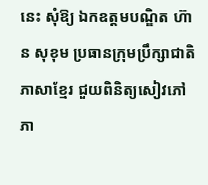នេះ សុំឱ្យ ឯកឧត្តមបណ្ឌិត ហ៊ាន សុខុម ប្រធានក្រុមប្រឹក្សាជាតិភាសាខ្មែរ ជួយពិនិត្យសៀវភៅភា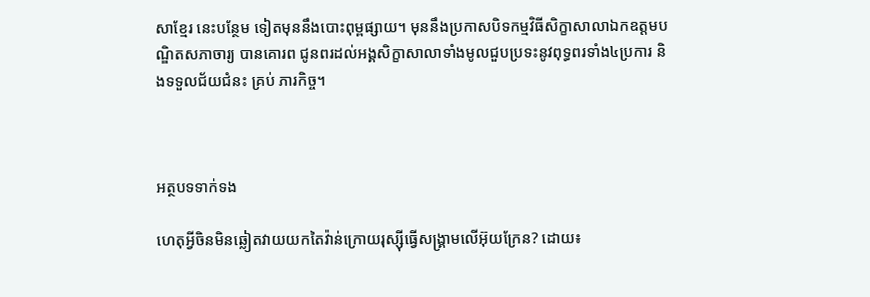សាខ្មែរ នេះបន្ថែម ទៀតមុននឹងបោះពុម្ពផ្សាយ។ មុននឹងប្រកាសបិទកម្មវិធីសិក្ខាសាលាឯកឧត្តមបណ្ឌិតសភាចារ្យ បានគោរព ជូនពរដល់អង្គសិក្ខាសាលាទាំងមូលជួបប្រទះនូវពុទ្ធពរទាំង៤ប្រការ និងទទួលជ័យជំនះ គ្រប់ ភារកិច្ច។



អត្ថបទទាក់ទង

ហេតុអ្វីចិនមិនឆ្លៀតវាយយកតៃវ៉ាន់ក្រោយរុស្ស៊ីធ្វើសង្គ្រាមលើអ៊ុយក្រែន? ដោយ៖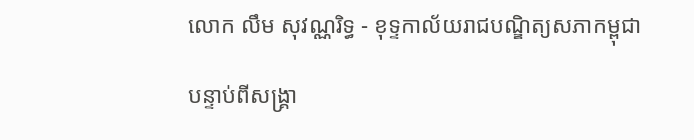លោក លឹម សុវណ្ណរិទ្ធ - ខុទ្ទកាល័យរាជបណ្ឌិត្យសភាកម្ពុជា

បន្ទាប់ពីសង្គ្រា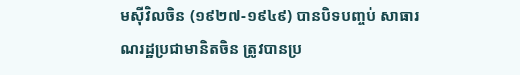មស៊ីវិលចិន (១៩២៧-១៩៤៩) បានបិទបញ្ចប់ សាធារណរដ្ឋប្រជាមានិតចិន ត្រូវបានប្រ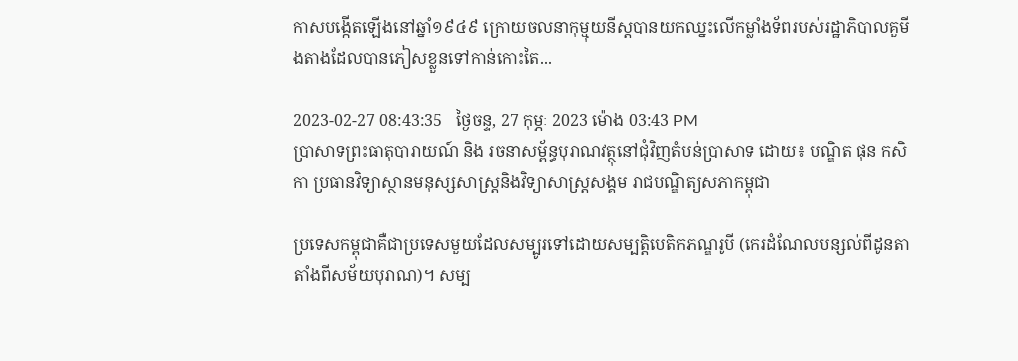កាសបង្កើតឡើងនៅឆ្នាំ១៩៤៩ ក្រោយចលនាកុម្មុយនីស្តបានយកឈ្នះលើកម្លាំងទ័ពរបស់រដ្ឋាភិបាលគួមីងតាងដែលបានភៀសខ្លួនទៅកាន់កោះតៃ...

2023-02-27 08:43:35   ថ្ងៃចន្ទ, 27 កុម្ភៈ 2023 ម៉ោង 03:43 PM
ប្រាសាទព្រះធាតុបារាយណ៍ និង រចនាសម្ព័ន្ធបុរាណវត្ថុនៅជុំវិញតំបន់ប្រាសាទ ដោយ៖ បណ្ឌិត ផុន កសិកា ប្រធានវិទ្យាស្ថានមនុស្សសាស្ត្រនិងវិទ្យាសាស្ត្រសង្គម រាជបណ្ឌិត្យសភាកម្ពុជា

ប្រទេសកម្ពុជាគឺជាប្រទេសមួយដែលសម្បូរទៅដោយសម្បត្តិបេតិកភណ្ឌរូបី (កេរដំណែលបន្សល់ពីដូនតាតាំងពីសម័យបុរាណ)។ សម្ប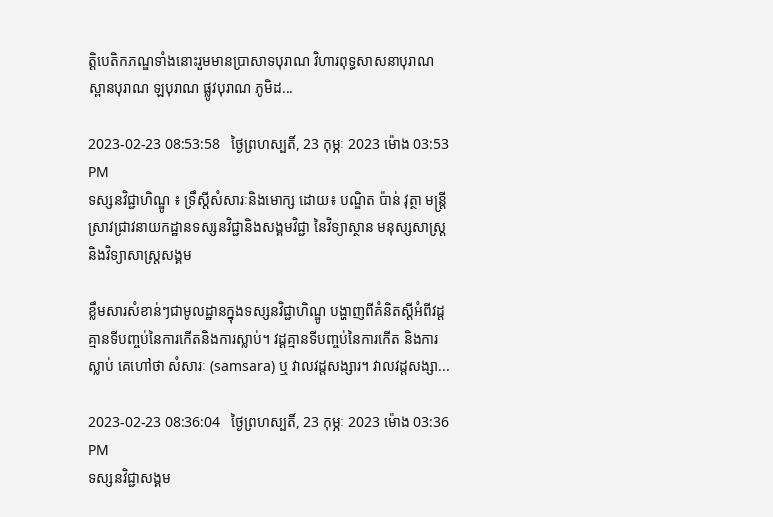ត្តិបេតិកភណ្ឌទាំងនោះរួមមានប្រាសាទបុរាណ វិហារពុទ្ធសាសនាបុរាណ ស្ពានបុរាណ ឡបុរាណ ផ្លូវបុរាណ ភូមិដ...

2023-02-23 08:53:58   ថ្ងៃព្រហស្បតិ៍, 23 កុម្ភៈ 2023 ម៉ោង 03:53 PM
ទស្សនវិជ្ជាហិណ្ឌូ ៖ ទ្រឹស្តីសំសារៈនិងមោក្ស ដោយ៖ បណ្ឌិត ប៉ាន់ វុត្ថា មន្ត្រីស្រាវជ្រាវនាយកដ្ឋានទស្សនវិជ្ជានិងសង្គមវិជ្ជា នៃវិទ្យាស្ថាន មនុស្សសាស្ត្រនិងវិទ្យាសាស្ត្រសង្គម

ខ្លឹមសារសំខាន់ៗជាមូលដ្ឋានក្នុងទស្សនវិជ្ជាហិណ្ឌូ បង្ហាញពីគំនិតស្តីអំពីវដ្តគ្មានទីបញ្ចប់នៃការកើតនិងការស្លាប់។ វដ្តគ្មានទីបញ្ចប់នៃការកើត និងការស្លាប់ គេហៅថា សំសារៈ (samsara) ឬ វាលវដ្តសង្សារ។ វាលវដ្តសង្សា...

2023-02-23 08:36:04   ថ្ងៃព្រហស្បតិ៍, 23 កុម្ភៈ 2023 ម៉ោង 03:36 PM
ទស្សនវិជ្ជាសង្គម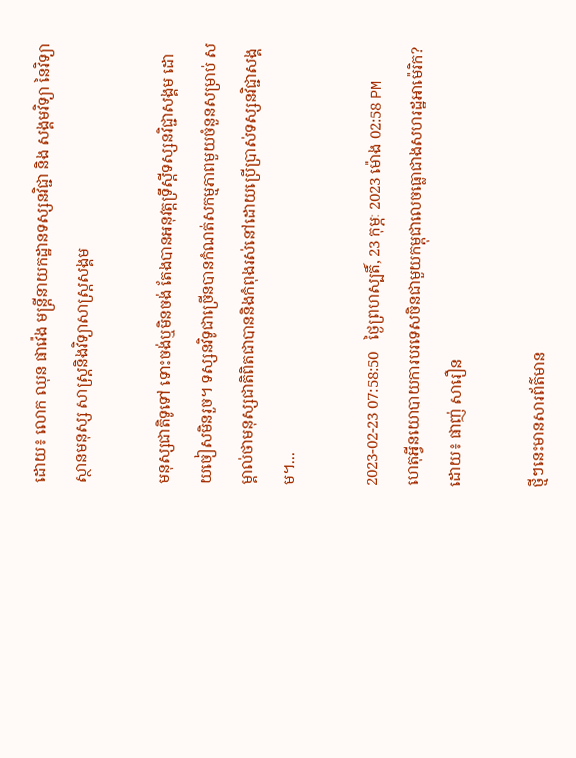ដោយ៖ លោក ឈុន ផាវ៉េង មន្ត្រីនាយកដ្ឋានទស្សនវិជ្ជា និង សង្គមវិទ្យា នៃវិទ្យាស្ថានមនុស្ស សាស្ត្រនិងវិទ្យាសាស្រ្តសង្គម

មនុស្សជាតិទូទៅ ទោះចង់ឬមិនចង់ តែងបានអនុវត្តទ្រឹស្តីទស្សនវិជ្ជាសង្គម ដោយចៀសមិនរួច។ ទស្សនវិទូជាច្រើនបានកំណត់សកម្មភាពមួយចំនួនសម្រាប់ សម្គាល់ថាមនុស្សជាតិពិតជាបាននិងកំពុងរស់នៅដោយប្រើប្រាស់ទស្សនវិជ្ជាសង្គម។...

2023-02-23 07:58:50   ថ្ងៃព្រហស្បតិ៍, 23 កុម្ភៈ 2023 ម៉ោង 02:58 PM
ហេតុអ្វីនយោបាយការបរទេសចិនជាមួយកម្ពុជាលេចធ្លោជាងសហរដ្ឋអាម៉េរិក? ដោយ៖ ផាញ់ សារឿន

ថ្មីៗនេះមានសារព័ត៌មាន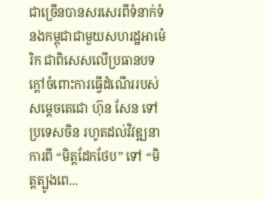ជាច្រើនបានសរសេរពីទំនាក់ទំនងកម្ពុជាជាមួយសហរដ្ឋអាម៉េរិក ជាពិសេសលើប្រធានបទក្ដៅចំពោះការធ្វើដំណើររបស់សម្ដេចតេជោ ហ៊ុន សែន ទៅប្រទេសចិន រហូតដល់វិវឌ្ឍនាការពី “មិត្តដែកថែប” ទៅ “មិត្តត្បូងពេ...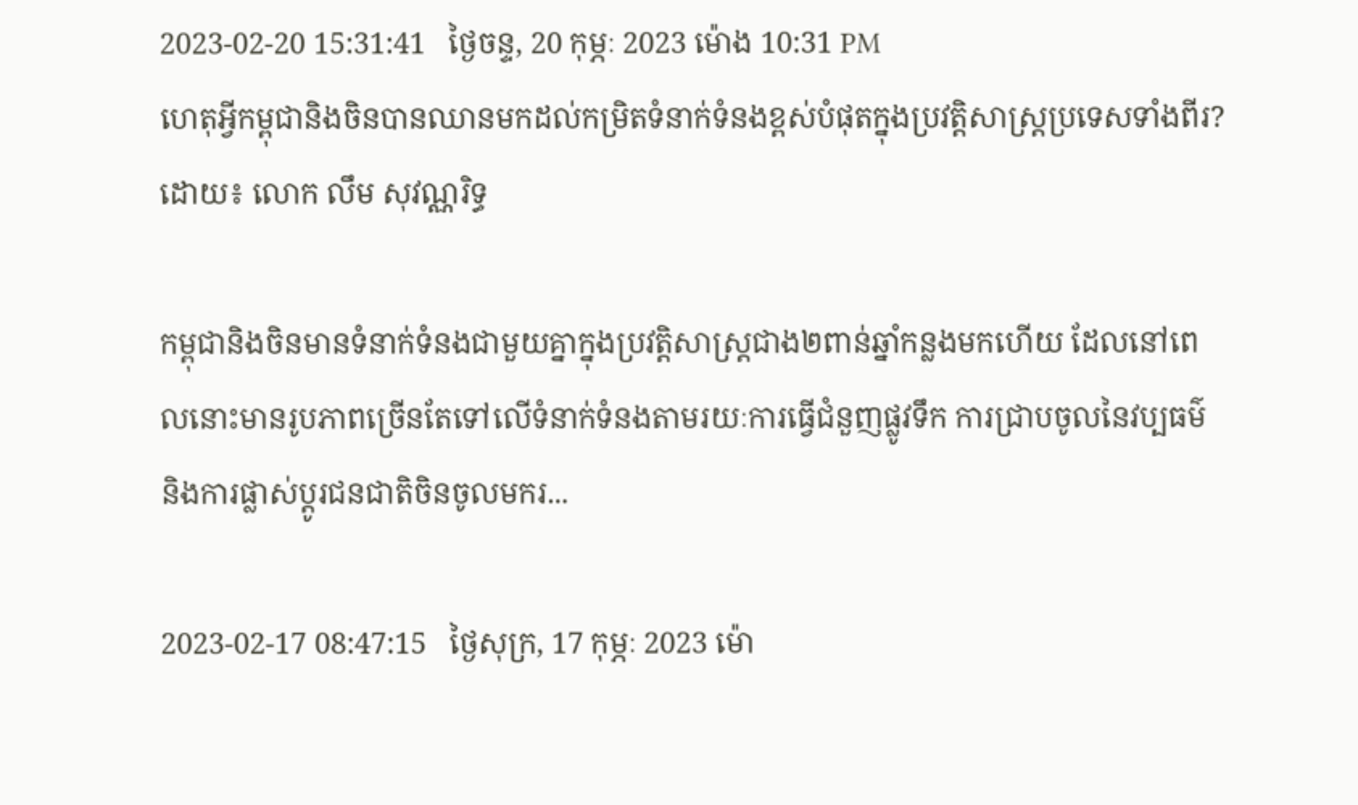2023-02-20 15:31:41   ថ្ងៃចន្ទ, 20 កុម្ភៈ 2023 ម៉ោង 10:31 PM
ហេតុអ្វីកម្ពុជានិងចិនបានឈានមកដល់កម្រិតទំនាក់ទំនងខ្ពស់បំផុតក្នុងប្រវត្តិសាស្ត្រប្រទេសទាំងពីរ? ដោយ៖ លោក លឹម សុវណ្ណរិទ្ធ

កម្ពុជានិងចិនមានទំនាក់ទំនងជាមួយគ្នាក្នុងប្រវត្តិសាស្ត្រជាង២ពាន់ឆ្នាំកន្លងមកហើយ ដែលនៅពេលនោះមានរូបភាពច្រើនតែទៅលើទំនាក់ទំនងតាមរយៈការធ្វើជំនួញផ្លូវទឹក ការជ្រាបចូលនៃវប្បធម៌ និងការផ្លាស់ប្ដូរជនជាតិចិនចូលមករ...

2023-02-17 08:47:15   ថ្ងៃសុក្រ, 17 កុម្ភៈ 2023 ម៉ោ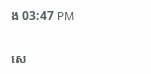ង 03:47 PM

សេ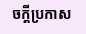ចក្តីប្រកាស